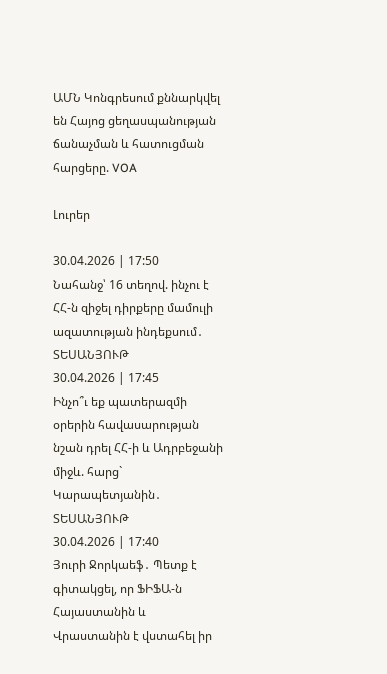ԱՄՆ Կոնգրեսում քննարկվել են Հայոց ցեղասպանության ճանաչման և հատուցման հարցերը. VOA

Լուրեր

30.04.2026 | 17:50
Նահանջ՝ 16 տեղով. ինչու է ՀՀ-ն զիջել դիրքերը մամուլի ազատության ինդեքսում․ ՏԵՍԱՆՅՈՒԹ
30.04.2026 | 17:45
Ինչո՞ւ եք պատերազմի օրերին հավասարության նշան դրել ՀՀ-ի և Ադրբեջանի միջև. հարց` Կարապետյանին․ ՏԵՍԱՆՅՈՒԹ
30.04.2026 | 17:40
Յուրի Ջորկաեֆ․ Պետք է գիտակցել, որ ՖԻՖԱ-ն Հայաստանին և Վրաստանին է վստահել իր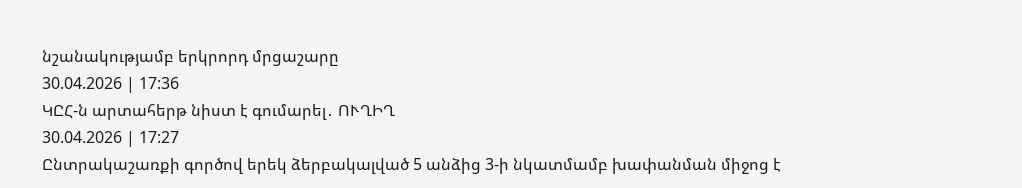նշանակությամբ երկրորդ մրցաշարը
30.04.2026 | 17:36
ԿԸՀ-ն արտահերթ նիստ է գումարել․ ՈՒՂԻՂ
30.04.2026 | 17:27
Ընտրակաշառքի գործով երեկ ձերբակալված 5 անձից 3-ի նկատմամբ խափանման միջոց է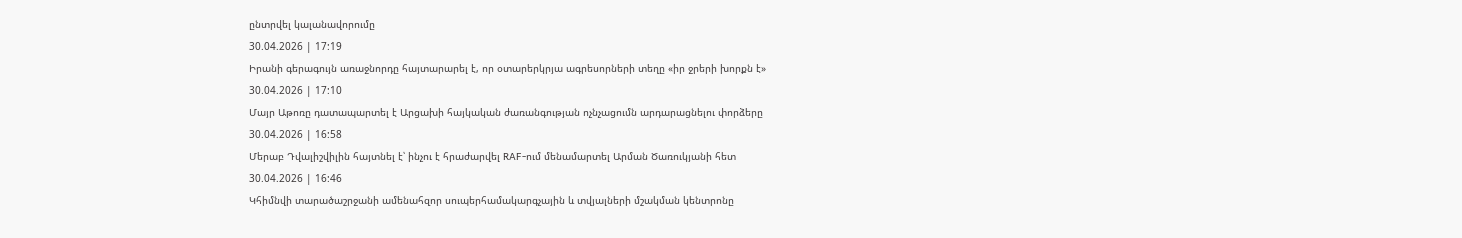ընտրվել կալանավորումը
30.04.2026 | 17:19
Իրանի գերագույն առաջնորդը հայտարարել է, որ օտարերկրյա ագրեսորների տեղը «իր ջրերի խորքն է»
30.04.2026 | 17:10
Մայր Աթոռը դատապարտել է Արցախի հայկական ժառանգության ոչնչացումն արդարացնելու փորձերը
30.04.2026 | 16:58
Մերաբ Դվալիշվիլին հայտնել է՝ ինչու է հրաժարվել RAF-ում մենամարտել Արման Ծառուկյանի հետ
30.04.2026 | 16:46
Կհիմնվի տարածաշրջանի ամենահզոր սուպերհամակարգչային և տվյալների մշակման կենտրոնը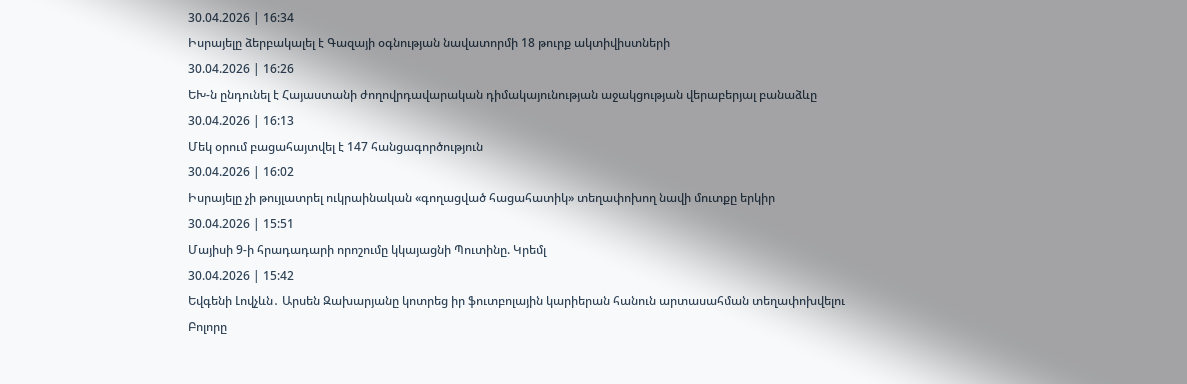30.04.2026 | 16:34
Իսրայելը ձերբակալել է Գազայի օգնության նավատորմի 18 թուրք ակտիվիստների
30.04.2026 | 16:26
ԵԽ-ն ընդունել է Հայաստանի ժողովրդավարական դիմակայունության աջակցության վերաբերյալ բանաձևը
30.04.2026 | 16:13
Մեկ օրում բացահայտվել է 147 հանցագործություն
30.04.2026 | 16:02
Իսրայելը չի թույլատրել ուկրաինական «գողացված հացահատիկ» տեղափոխող նավի մուտքը երկիր
30.04.2026 | 15:51
Մայիսի 9-ի հրադադարի որոշումը կկայացնի Պուտինը. Կրեմլ
30.04.2026 | 15:42
Եվգենի Լովչևն․ Արսեն Զախարյանը կոտրեց իր ֆուտբոլային կարիերան հանուն արտասահման տեղափոխվելու
Բոլորը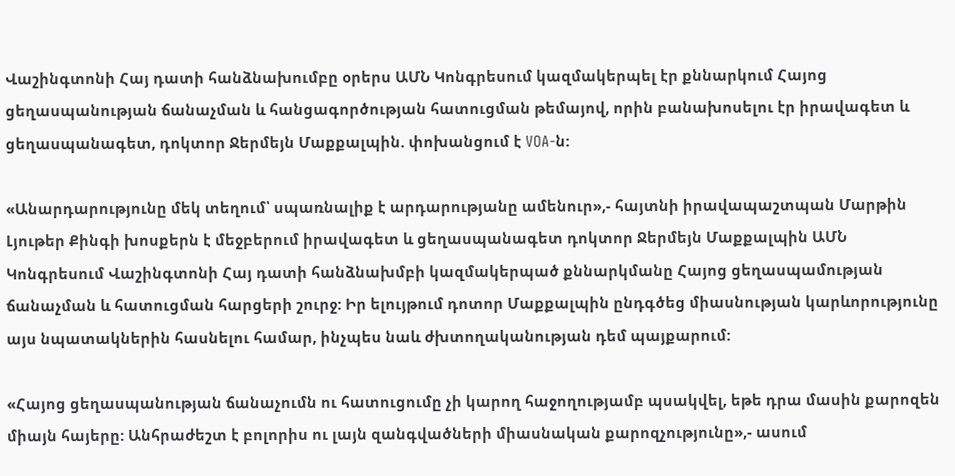Վաշինգտոնի Հայ դատի հանձնախումբը օրերս ԱՄՆ Կոնգրեսում կազմակերպել էր քննարկում Հայոց ցեղասպանության ճանաչման և հանցագործության հատուցման թեմայով, որին բանախոսելու էր իրավագետ և ցեղասպանագետ, դոկտոր Ջերմեյն Մաքքալպին. փոխանցում է VOA-ն:

«Անարդարությունը մեկ տեղում՝ սպառնալիք է արդարությանը ամենուր»,- հայտնի իրավապաշտպան Մարթին Լյութեր Քինգի խոսքերն է մեջբերում իրավագետ և ցեղասպանագետ դոկտոր Ջերմեյն Մաքքալպին ԱՄՆ Կոնգրեսում Վաշինգտոնի Հայ դատի հանձնախմբի կազմակերպած քննարկմանը Հայոց ցեղասպամության ճանաչման և հատուցման հարցերի շուրջ: Իր ելույթում դոտոր Մաքքալպին ընդգծեց միասնության կարևորությունը այս նպատակներին հասնելու համար, ինչպես նաև ժխտողականության դեմ պայքարում:

«Հայոց ցեղասպանության ճանաչումն ու հատուցումը չի կարող հաջողությամբ պսակվել, եթե դրա մասին քարոզեն միայն հայերը: Անհրաժեշտ է բոլորիս ու լայն զանգվածների միասնական քարոզչությունը»,- ասում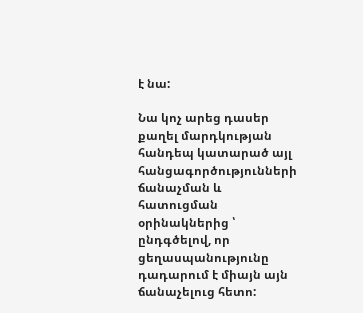է նա:

Նա կոչ արեց դասեր քաղել մարդկության հանդեպ կատարած այլ հանցագործությունների ճանաչման և հատուցման օրինակներից ՝ ընդգծելով, որ ցեղասպանությունը դադարում է միայն այն ճանաչելուց հետո: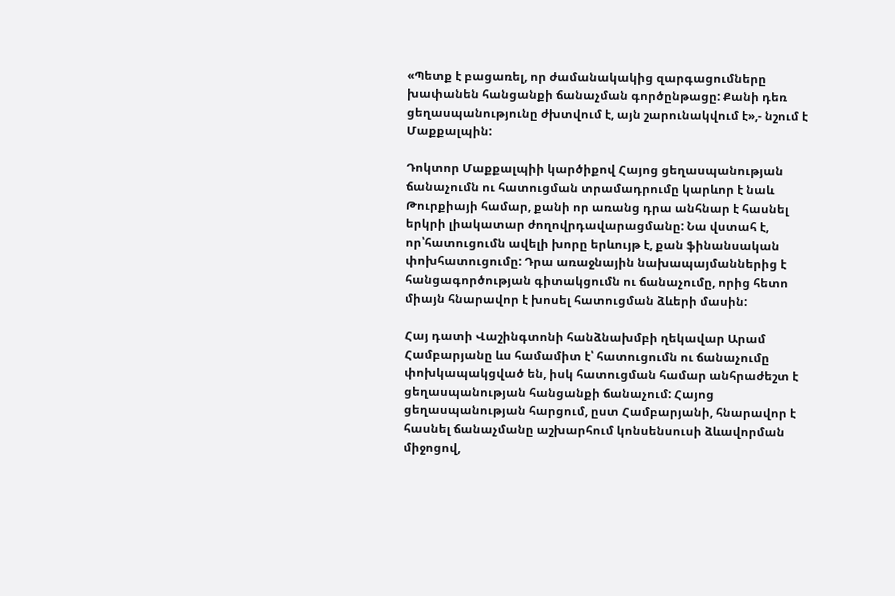«Պետք է բացառել, որ ժամանակակից զարգացումները խափանեն հանցանքի ճանաչման գործընթացը: Քանի դեռ ցեղասպանությունը ժխտվում է, այն շարունակվում է»,- նշում է Մաքքալպին:

Դոկտոր Մաքքալպիի կարծիքով Հայոց ցեղասպանության ճանաչումն ու հատուցման տրամադրումը կարևոր է նաև Թուրքիայի համար, քանի որ առանց դրա անհնար է հասնել երկրի լիակատար ժողովրդավարացմանը: Նա վստահ է, որ՝հատուցումն ավելի խորը երևույթ է, քան ֆինանսական փոխհատուցումը: Դրա առաջնային նախապայմաններից է հանցագործության գիտակցումն ու ճանաչումը, որից հետո միայն հնարավոր է խոսել հատուցման ձևերի մասին:

Հայ դատի Վաշինգտոնի հանձնախմբի ղեկավար Արամ Համբարյանը ևս համամիտ է՝ հատուցումն ու ճանաչումը փոխկապակցված են, իսկ հատուցման համար անհրաժեշտ է ցեղասպանության հանցանքի ճանաչում: Հայոց ցեղասպանության հարցում, ըստ Համբարյանի, հնարավոր է հասնել ճանաչմանը աշխարհում կոնսենսուսի ձևավորման միջոցով,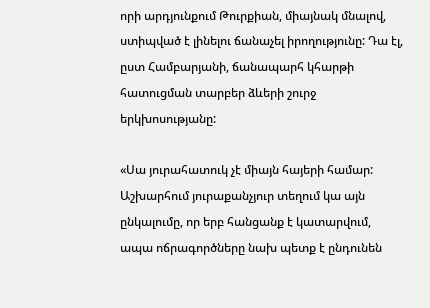որի արդյունքում Թուրքիան, միայնակ մնալով, ստիպված է լինելու ճանաչել իրողությունը: Դա էլ, ըստ Համբարյանի, ճանապարհ կհարթի հատուցման տարբեր ձևերի շուրջ երկխոսությանը:

«Սա յուրահատուկ չէ միայն հայերի համար: Աշխարհում յուրաքանչյուր տեղում կա այն ընկալումը, որ երբ հանցանք է կատարվում, ապա ոճրագործները նախ պետք է ընդունեն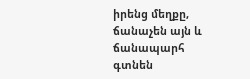իրենց մեղքը, ճանաչեն այն և ճանապարհ գտնեն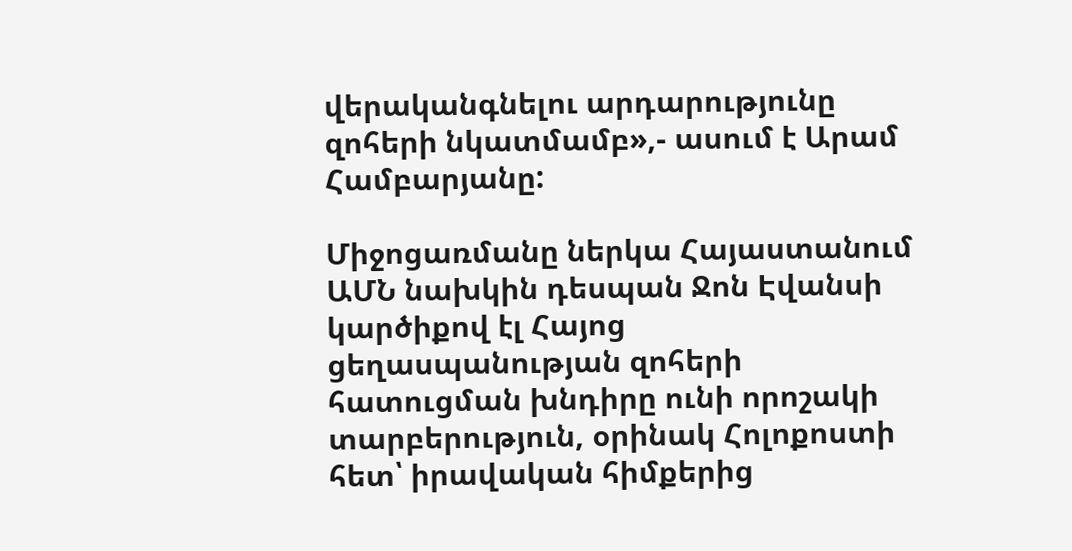վերականգնելու արդարությունը զոհերի նկատմամբ»,- ասում է Արամ Համբարյանը:

Միջոցառմանը ներկա Հայաստանում ԱՄՆ նախկին դեսպան Ջոն Էվանսի կարծիքով էլ Հայոց ցեղասպանության զոհերի հատուցման խնդիրը ունի որոշակի տարբերություն, օրինակ Հոլոքոստի հետ՝ իրավական հիմքերից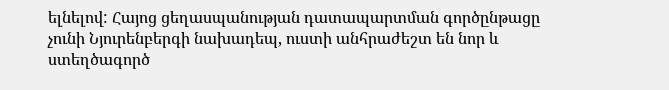ելնելով: Հայոց ցեղասպանության դատապարտման գործընթացը չունի Նյուրենբերգի նախադեպ, ուստի անհրաժեշտ են նոր և ստեղծագործ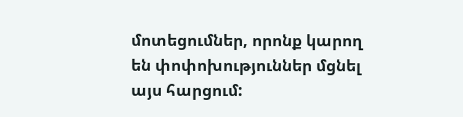մոտեցումներ, որոնք կարող են փոփոխություններ մցնել այս հարցում: